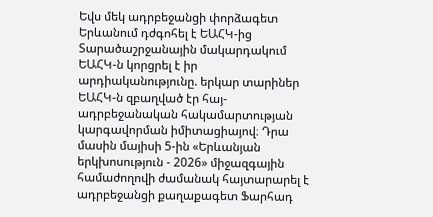Եվս մեկ ադրբեջանցի փորձագետ Երևանում դժգոհել է ԵԱՀԿ-ից
Տարածաշրջանային մակարդակում ԵԱՀԿ-ն կորցրել է իր արդիականությունը. երկար տարիներ ԵԱՀԿ-ն զբաղված էր հայ-ադրբեջանական հակամարտության կարգավորման իմիտացիայով։ Դրա մասին մայիսի 5-ին «Երևանյան երկխոսություն - 2026» միջազգային համաժողովի ժամանակ հայտարարել է ադրբեջանցի քաղաքագետ Ֆարհադ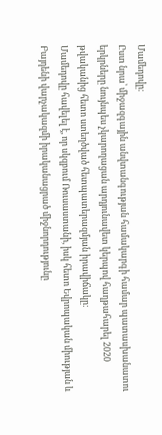Մամեդովը։
Ըստ նրա՝ միջազգային անվտանգության համակարգի համար պատասխանատու երկրները նույնպես չկարողացան արդյունավետ կերպով հաղթահարել 2020 թվականից հետո ստեղծված հետպատերազմյան իրավիճակը։
Մամեդովը հավելել է, որ սկզբում Ռուսաստանի, իսկ հետո Եվրոպական միության և Բայդենի վարչակազմի իրականացրած միջնորդությունը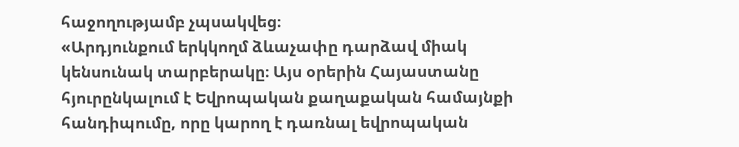հաջողությամբ չպսակվեց։
«Արդյունքում երկկողմ ձևաչափը դարձավ միակ կենսունակ տարբերակը։ Այս օրերին Հայաստանը հյուրընկալում է Եվրոպական քաղաքական համայնքի հանդիպումը, որը կարող է դառնալ եվրոպական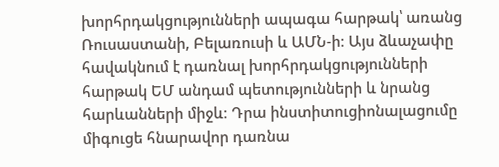խորհրդակցությունների ապագա հարթակ՝ առանց Ռուսաստանի, Բելառուսի և ԱՄՆ-ի։ Այս ձևաչափը հավակնում է դառնալ խորհրդակցությունների հարթակ ԵՄ անդամ պետությունների և նրանց հարևանների միջև։ Դրա ինստիտուցիոնալացումը միգուցե հնարավոր դառնա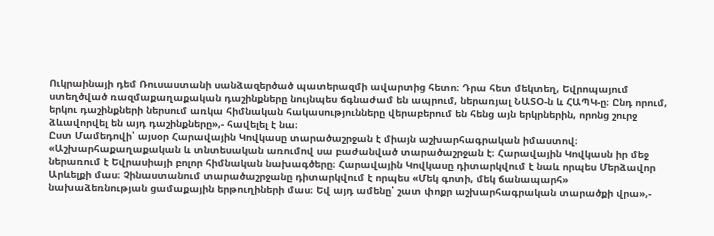Ուկրաինայի դեմ Ռուսաստանի սանձազերծած պատերազմի ավարտից հետո։ Դրա հետ մեկտեղ, Եվրոպայում ստեղծված ռազմաքաղաքական դաշինքները նույնպես ճգնաժամ են ապրում, ներառյալ ՆԱՏՕ-ն և ՀԱՊԿ-ը։ Ընդ որում, երկու դաշինքների ներսում առկա հիմնական հակասությունները վերաբերում են հենց այն երկրներին, որոնց շուրջ ձևավորվել են այդ դաշինքները»,- հավելել է նա։
Ըստ Մամեդովի՝ այսօր Հարավային Կովկասը տարածաշրջան է միայն աշխարհագրական իմաստով։
«Աշխարհաքաղաքական և տնտեսական առումով սա բաժանված տարածաշրջան է։ Հարավային Կովկասն իր մեջ ներառում է Եվրասիայի բոլոր հիմնական նախագծերը։ Հարավային Կովկասը դիտարկվում է նաև որպես Մերձավոր Արևելքի մաս։ Չինաստանում տարածաշրջանը դիտարկվում է որպես «Մեկ գոտի, մեկ ճանապարհ» նախաձեռնության ցամաքային երթուղիների մաս։ Եվ այդ ամենը՝ շատ փոքր աշխարհագրական տարածքի վրա»,-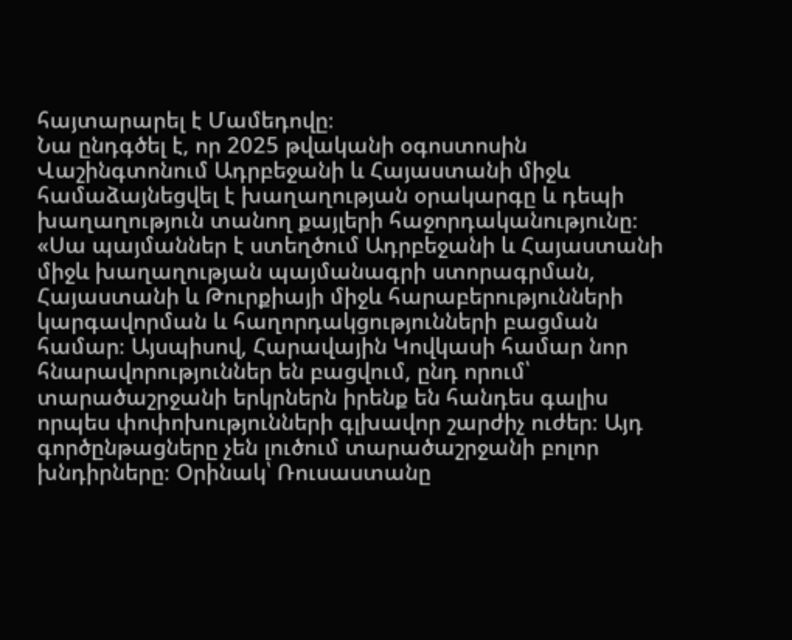հայտարարել է Մամեդովը։
Նա ընդգծել է, որ 2025 թվականի օգոստոսին Վաշինգտոնում Ադրբեջանի և Հայաստանի միջև համաձայնեցվել է խաղաղության օրակարգը և դեպի խաղաղություն տանող քայլերի հաջորդականությունը։
«Սա պայմաններ է ստեղծում Ադրբեջանի և Հայաստանի միջև խաղաղության պայմանագրի ստորագրման, Հայաստանի և Թուրքիայի միջև հարաբերությունների կարգավորման և հաղորդակցությունների բացման համար։ Այսպիսով, Հարավային Կովկասի համար նոր հնարավորություններ են բացվում, ընդ որում՝ տարածաշրջանի երկրներն իրենք են հանդես գալիս որպես փոփոխությունների գլխավոր շարժիչ ուժեր։ Այդ գործընթացները չեն լուծում տարածաշրջանի բոլոր խնդիրները։ Օրինակ՝ Ռուսաստանը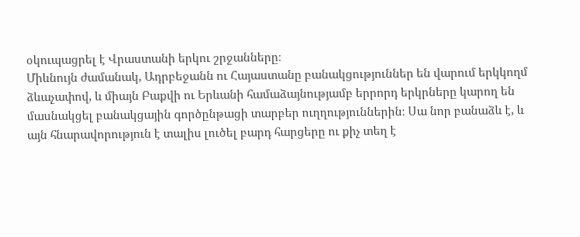օկուպացրել է Վրաստանի երկու շրջանները։
Միևնույն ժամանակ, Ադրբեջանն ու Հայաստանը բանակցություններ են վարում երկկողմ ձևաչափով, և միայն Բաքվի ու Երևանի համաձայնությամբ երրորդ երկրները կարող են մասնակցել բանակցային գործընթացի տարբեր ուղղություններին։ Սա նոր բանաձև է, և այն հնարավորություն է տալիս լուծել բարդ հարցերը ու քիչ տեղ է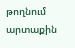թողնում արտաքին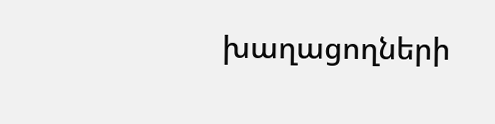խաղացողների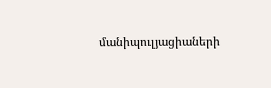մանիպուլյացիաների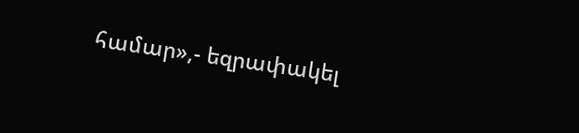համար»,- եզրափակել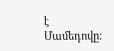է Մամեդովը։